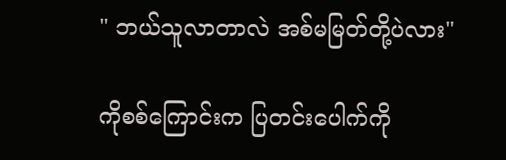" ဘယ်သူလာတာလဲ အစ်မမြတ်တို့ပဲလား"

ကိုစစ်ကြောင်းက ပြတင်းပေါက်ကို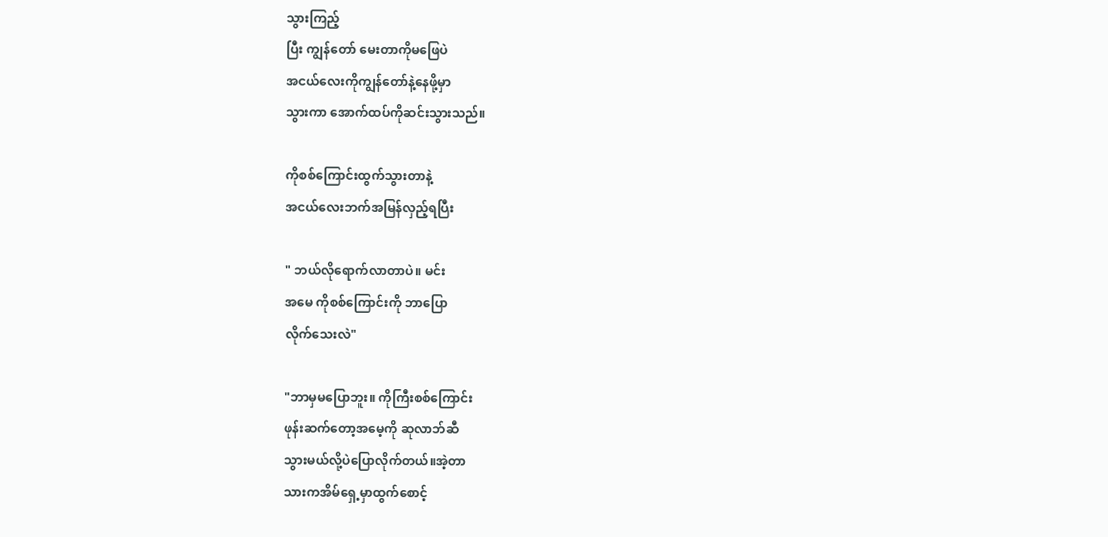သွားကြည့်
ပြီး ကျွန်တော် မေးတာကိုမဖြေပဲ
အငယ်လေးကိုကျွန်တော်နဲ့နေဖို့မှာ
သွားကာ အောက်ထပ်ကိုဆင်းသွားသည်။

ကိုစစ်ကြောင်းထွက်သွားတာနဲ့
အငယ်လေးဘက်အမြန်လှည့်ရပြီး

" ဘယ်လိုရောက်လာတာပဲ။ မင်း
အမေ ကိုစစ်ကြောင်းကို ဘာပြော
လိုက်သေးလဲ"

"ဘာမှမပြောဘူး။ ကိုကြီးစစ်ကြောင်း
ဖုန်းဆက်တော့အမေ့ကို ဆုလာဘ်ဆီ
သွားမယ်လို့ပဲပြောလိုက်တယ်။အဲ့တာ
သားကအိမ်ရှေ့မှာထွက်စောင့်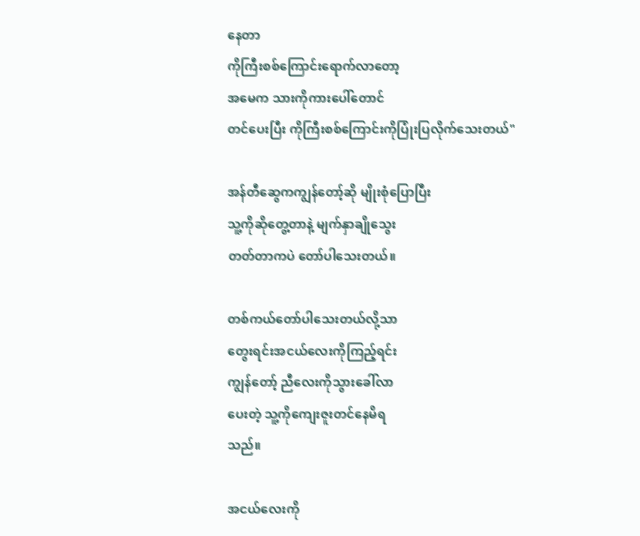နေတာ
ကိုကြီးစစ်ကြောင်းရောက်လာတော့
အမေက သားကိုကားပေါ်တောင်
တင်ပေးပြီး ကိုကြီးစစ်ကြောင်းကိုပြုံးပြလိုက်သေးတယ်"

အန်တီဆွေကကျွန်တော့်ဆို မျိုးစုံပြောပြီး
သူ့ကိုဆိုတွေ့တာနဲ့ မျက်နှာချိုသွေး
တတ်တာကပဲ တော်ပါသေးတယ်။

တစ်ကယ်တော်ပါသေးတယ်လို့သာ
တွေးရင်းအငယ်လေးကိုကြည့်ရင်း
ကျွန်တော့် ညီလေးကိုသွားခေါ်လာ
ပေးတဲ့ သူ့ကိုကျေးဇူးတင်နေမိရ
သည်။

အငယ်လေးကို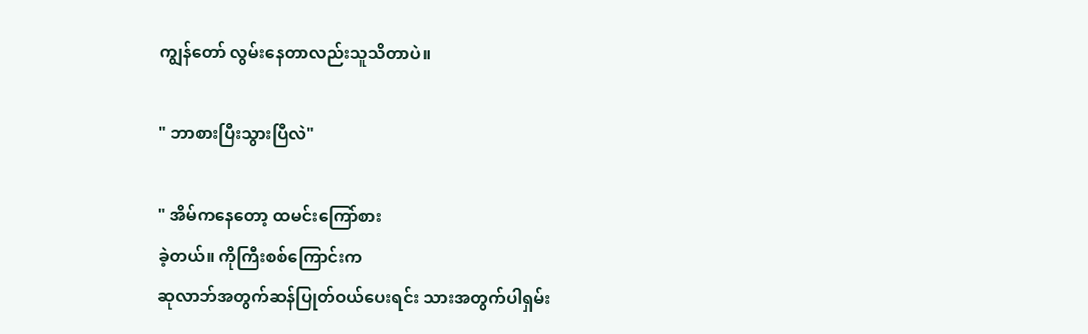ကျွန်တော် လွမ်းနေတာလည်းသူသိတာပဲ။

" ဘာစားပြီးသွားပြီလဲ"

" အိမ်ကနေတော့ ထမင်းကြော်စား
ခဲ့တယ်။ ကိုကြီးစစ်ကြောင်းက
ဆုလာဘ်အတွက်ဆန်ပြုတ်ဝယ်ပေးရင်း သားအတွက်ပါရှမ်း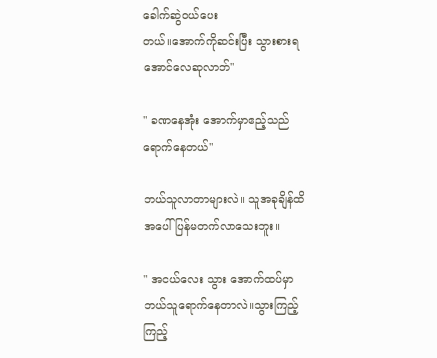ခေါက်ဆွဲဝယ်ပေး
တယ်။အောက်ကိုဆင်းပြီး သွားစားရ
အောင်လေဆုလာဘ်"

" ခဏနေအုံး အောက်မှာဧည့်သည်
ရောက်နေတယ်"

ဘယ်သူလာတာများလဲ။ သူအခုချိန်ထိ
အပေါ်ပြန်မတက်လာသေးဘူး။

" အငယ်လေး သွား အောက်ထပ်မှာ
ဘယ်သူရောက်နေတာလဲ။သွားကြည့်
ကြည့်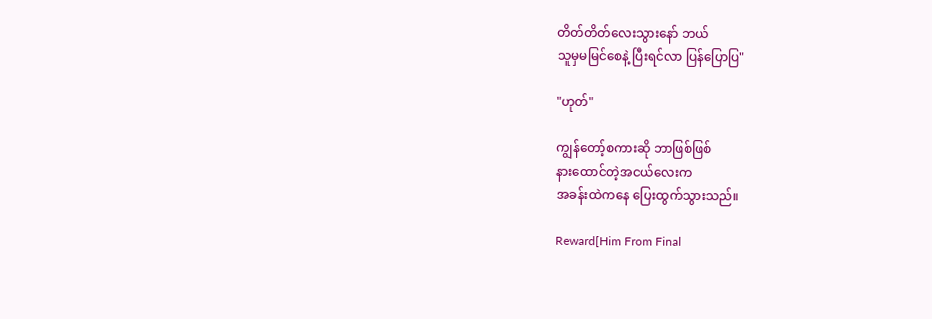တိတ်တိတ်လေးသွားနော် ဘယ်
သူမှမမြင်စေနဲ့ ပြီးရင်လာ ပြန်ပြောပြ"

"ဟုတ်"

ကျွန်တော့်စကားဆို ဘာဖြစ်ဖြစ်
နားထောင်တဲ့အငယ်လေးက
အခန်းထဲကနေ ပြေးထွက်သွားသည်။

Reward[Him From Final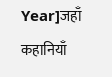Year]जहाँ कहानियाँ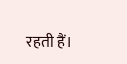रहती हैं।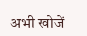अभी खोजें